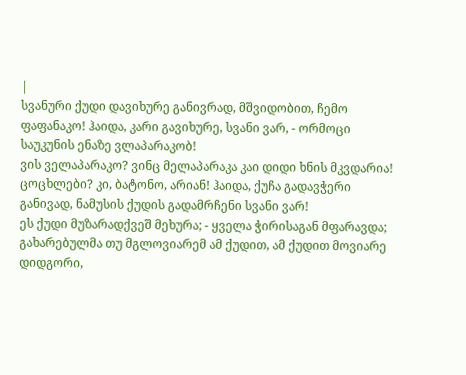|
სვანური ქუდი დავიხურე განივრად, მშვიდობით, ჩემო ფაფანაკო! ჰაიდა, კარი გავიხურე, სვანი ვარ, - ორმოცი საუკუნის ენაზე ვლაპარაკობ!
ვის ველაპარაკო? ვინც მელაპარაკა კაი დიდი ხნის მკვდარია! ცოცხლები? კი, ბატონო, არიან! ჰაიდა, ქუჩა გადავჭერი განივად, ნამუსის ქუდის გადამრჩენი სვანი ვარ!
ეს ქუდი მუზარადქვეშ მეხურა; - ყველა ჭირისაგან მფარავდა; გახარებულმა თუ მგლოვიარემ ამ ქუდით, ამ ქუდით მოვიარე დიდგორი,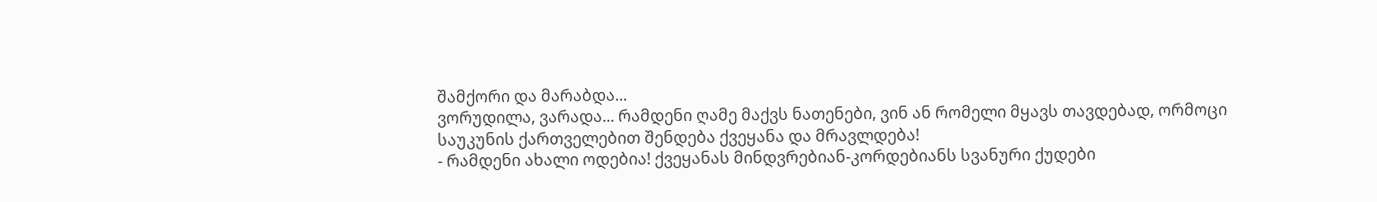შამქორი და მარაბდა...
ვორუდილა, ვარადა... რამდენი ღამე მაქვს ნათენები, ვინ ან რომელი მყავს თავდებად, ორმოცი საუკუნის ქართველებით შენდება ქვეყანა და მრავლდება!
- რამდენი ახალი ოდებია! ქვეყანას მინდვრებიან-კორდებიანს სვანური ქუდები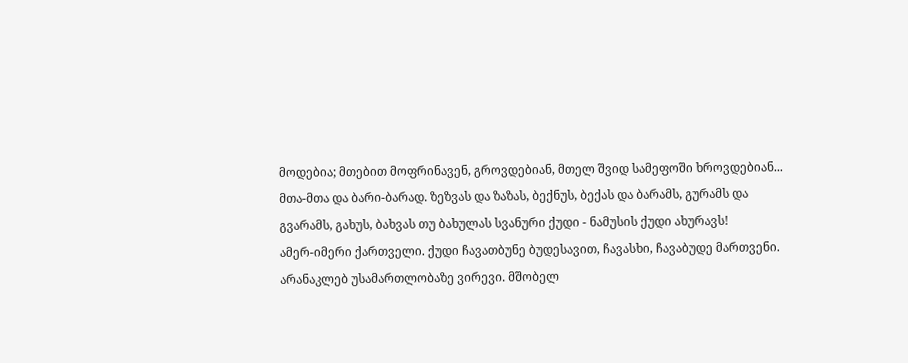მოდებია; მთებით მოფრინავენ, გროვდებიან, მთელ შვიდ სამეფოში ხროვდებიან...
მთა-მთა და ბარი-ბარად. ზეზვას და ზაზას, ბექნუს, ბექას და ბარამს, გურამს და გვარამს, გახუს, ბახვას თუ ბახულას სვანური ქუდი - ნამუსის ქუდი ახურავს!
ამერ-იმერი ქართველი. ქუდი ჩავათბუნე ბუდესავით, ჩავასხი, ჩავაბუდე მართვენი.
არანაკლებ უსამართლობაზე ვირევი. მშობელ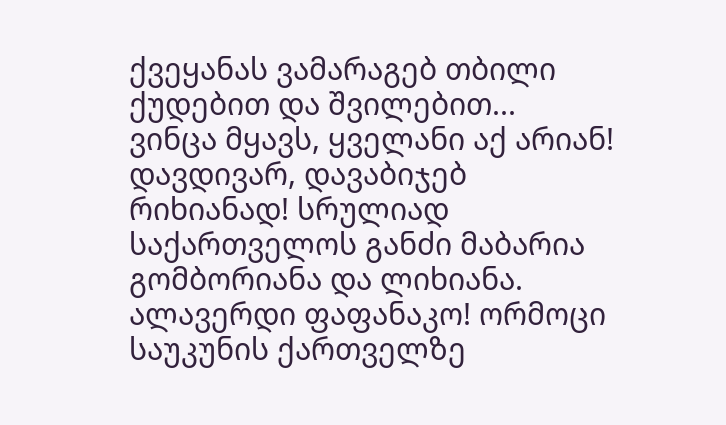ქვეყანას ვამარაგებ თბილი ქუდებით და შვილებით...
ვინცა მყავს, ყველანი აქ არიან! დავდივარ, დავაბიჯებ რიხიანად! სრულიად საქართველოს განძი მაბარია გომბორიანა და ლიხიანა.
ალავერდი ფაფანაკო! ორმოცი საუკუნის ქართველზე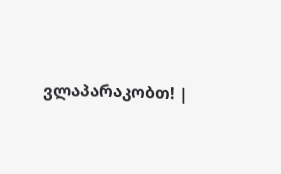ვლაპარაკობთ! |